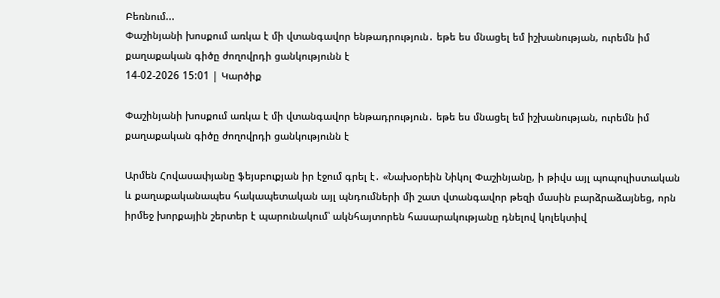Բեռնում...
Փաշինյանի խոսքում առկա է մի վտանգավոր ենթադրություն․ եթե ես մնացել եմ իշխանության, ուրեմն իմ քաղաքական գիծը ժողովրդի ցանկությունն է
14-02-2026 15:01 | Կարծիք

Փաշինյանի խոսքում առկա է մի վտանգավոր ենթադրություն․ եթե ես մնացել եմ իշխանության, ուրեմն իմ քաղաքական գիծը ժողովրդի ցանկությունն է

Արմեն Հովասափյանը ֆեյսբուքյան իր էջում գրել է․ «Նախօրեին Նիկոլ Փաշինյանը, ի թիվս այլ պոպուլիստական և քաղաքականապես հակապետական այլ պնդումների մի շատ վտանգավոր թեզի մասին բարձրաձայնեց, որն իրմեջ խորքային շերտեր է պարունակում՝ ակնհայտորեն հասարակությանը դնելով կոլեկտիվ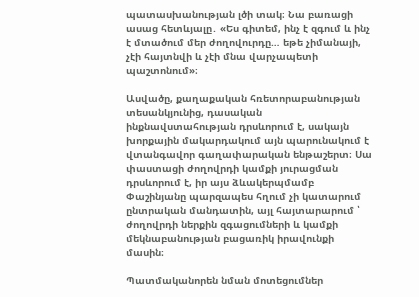պատասխանության լծի տակ։ Նա բառացի ասաց հետևյալը․ «Ես գիտեմ, ինչ է զգում և ինչ է մտածում մեր ժողովուրդը… եթե չիմանայի, չէի հայտնվի և չէի մնա վարչապետի պաշտոնում»։

Ասվածը, քաղաքական հռետորաբանության տեսանկյունից, դասական ինքնավստահության դրսևորում է, սակայն խորքային մակարդակում այն պարունակում է վտանգավոր գաղափարական ենթաշերտ։ Սա փաստացի ժողովրդի կամքի յուրացման դրսևորում է, իր այս ձևակերպմամբ Փաշինյանը պարզապես հղում չի կատարում ընտրական մանդատին, այլ հայտարարում ՝ ժողովրդի ներքին զգացումների և կամքի մեկնաբանության բացառիկ իրավունքի մասին։

Պատմականորեն նման մոտեցումներ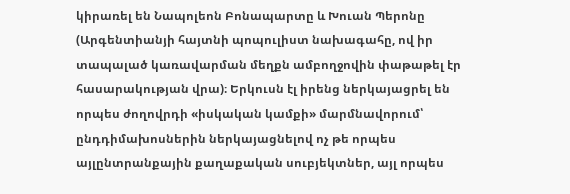կիրառել են Նապոլեոն Բոնապարտը և Խուան Պերոնը (Արգենտիանյի հայտնի պոպուլիստ նախագահը, ով իր տապալած կառավարման մեղքն ամբողջովին փաթաթել էր հասարակության վրա)։ Երկուսն էլ իրենց ներկայացրել են որպես ժողովրդի «իսկական կամքի» մարմնավորում՝ ընդդիմախոսներին ներկայացնելով ոչ թե որպես այլընտրանքային քաղաքական սուբյեկտներ, այլ որպես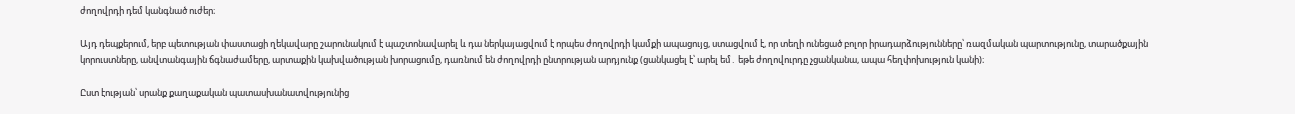ժողովրդի դեմ կանգնած ուժեր։

Այդ դեպքերում, երբ պետության փաստացի ղեկավարը շարունակում է պաշտոնավարել և դա ներկայացվում է որպես ժողովրդի կամքի ապացույց, ստացվում է, որ տեղի ունեցած բոլոր իրադարձությունները՝ ռազմական պարտությունը, տարածքային կորուստները, անվտանգային ճգնաժամերը, արտաքին կախվածության խորացումը, դառնում են ժողովրդի ընտրության արդյունք (ցանկացել է՝ արել եմ․ եթե ժողովուրդը չցանկանա, ապա հեղփոխություն կանի)։

Ըստ էության՝ սրանք քաղաքական պատասխանատվությունից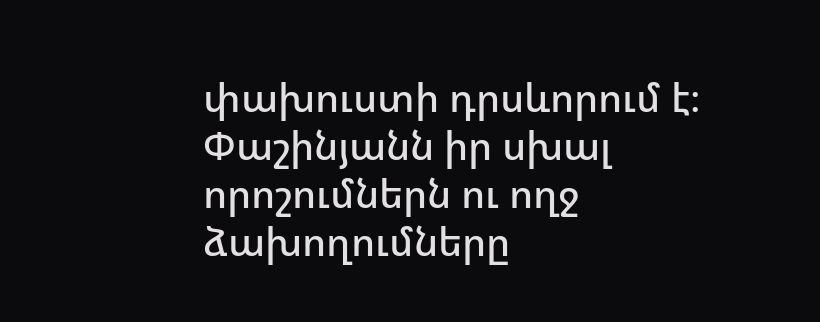փախուստի դրսևորում է։ Փաշինյանն իր սխալ որոշումներն ու ողջ ձախողումները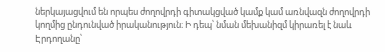ներկայացվում են որպես ժողովրդի գիտակցված կամք կամ առնվազն ժողովրդի կողմից ընդունված իրականություն։ Ի դեպ՝ նման մեխանիզմ կիրառել է նաև Էրդողանը՝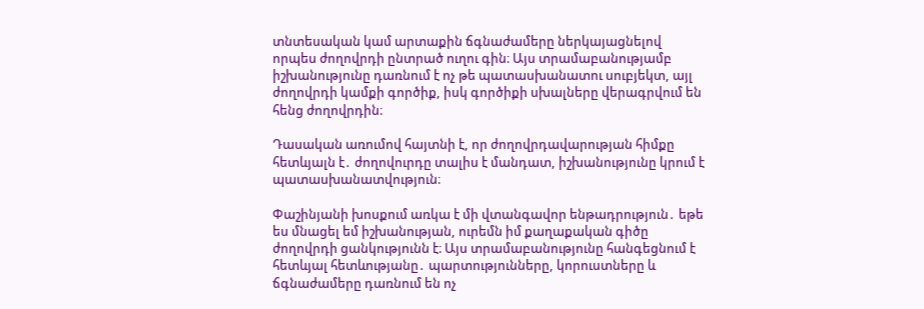տնտեսական կամ արտաքին ճգնաժամերը ներկայացնելով որպես ժողովրդի ընտրած ուղու գին։ Այս տրամաբանությամբ իշխանությունը դառնում է ոչ թե պատասխանատու սուբյեկտ, այլ ժողովրդի կամքի գործիք, իսկ գործիքի սխալները վերագրվում են հենց ժողովրդին։

Դասական առումով հայտնի է, որ ժողովրդավարության հիմքը հետևյալն է․ ժողովուրդը տալիս է մանդատ, իշխանությունը կրում է պատասխանատվություն։

Փաշինյանի խոսքում առկա է մի վտանգավոր ենթադրություն․ եթե ես մնացել եմ իշխանության, ուրեմն իմ քաղաքական գիծը ժողովրդի ցանկությունն է։ Այս տրամաբանությունը հանգեցնում է հետևյալ հետևությանը․ պարտությունները, կորուստները և ճգնաժամերը դառնում են ոչ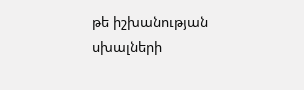թե իշխանության սխալների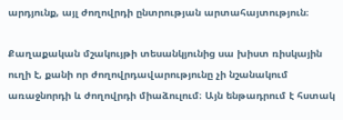արդյունք, այլ ժողովրդի ընտրության արտահայտություն։

Քաղաքական մշակույթի տեսանկյունից սա խիստ ռիսկային ուղի է, քանի որ ժողովրդավարությունը չի նշանակում առաջնորդի և ժողովրդի միաձուլում։ Այն ենթադրում է հստակ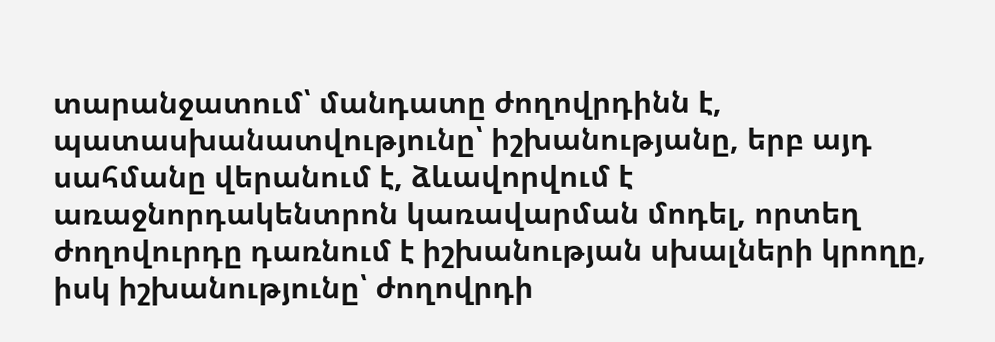տարանջատում՝ մանդատը ժողովրդինն է, պատասխանատվությունը՝ իշխանությանը, երբ այդ սահմանը վերանում է, ձևավորվում է առաջնորդակենտրոն կառավարման մոդել, որտեղ ժողովուրդը դառնում է իշխանության սխալների կրողը, իսկ իշխանությունը՝ ժողովրդի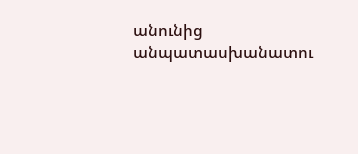անունից անպատասխանատու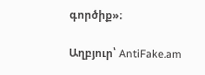գործիք»։

Աղբյուր՝ AntiFake.am